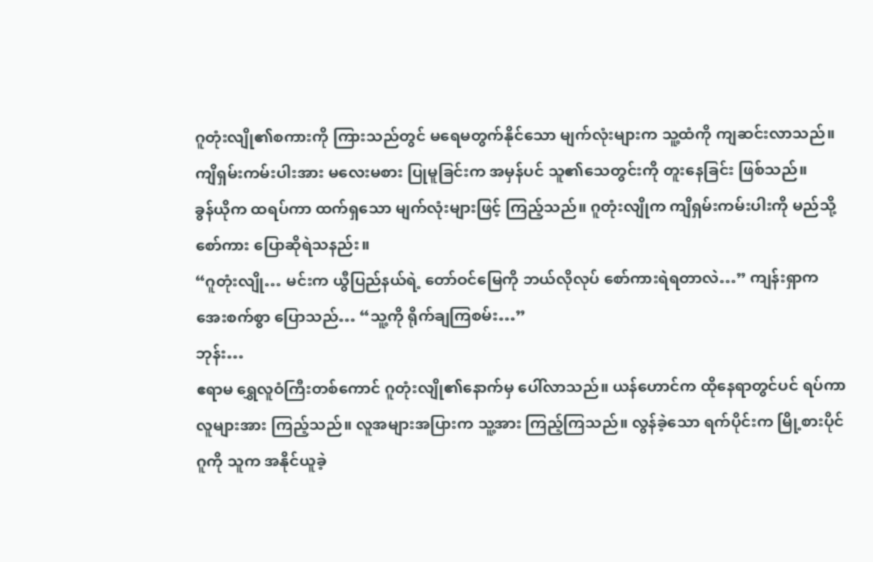ဂူတုံးလျို၏စကားကို ကြားသည်တွင် မရေမတွက်နိုင်သော မျက်လုံးများက သူ့ထံကို ကျဆင်းလာသည်။ ကျိရှမ်းကမ်းပါးအား မလေးမစား ပြုမူခြင်းက အမှန်ပင် သူ၏သေတွင်းကို တူးနေခြင်း ဖြစ်သည်။
ခွန်ယိုက ထရပ်ကာ ထက်ရှသော မျက်လုံးများဖြင့် ကြည့်သည်။ ဂူတုံးလျိုက ကျိရှမ်းကမ်းပါးကို မည်သို့ စော်ကား ပြောဆိုရဲသနည်း။
“ဂူတုံးလျို… မင်းက ယွီပြည်နယ်ရဲ့ တော်ဝင်မြေကို ဘယ်လိုလုပ် စော်ကားရဲရတာလဲ…” ကျန်းရှာက အေးစက်စွာ ပြောသည်… “သူ့ကို ရိုက်ချကြစမ်း…”
ဘုန်း…
ဧရာမ ရွှေလူဝံကြီးတစ်ကောင် ဂူတုံးလျို၏နောက်မှ ပေါ်လာသည်။ ယန်ဟောင်က ထိုနေရာတွင်ပင် ရပ်ကာ လူများအား ကြည့်သည်။ လူအများအပြားက သူ့အား ကြည့်ကြသည်။ လွန်ခဲ့သော ရက်ပိုင်းက မြို့စားပိုင်ဂူကို သူက အနိုင်ယူခဲ့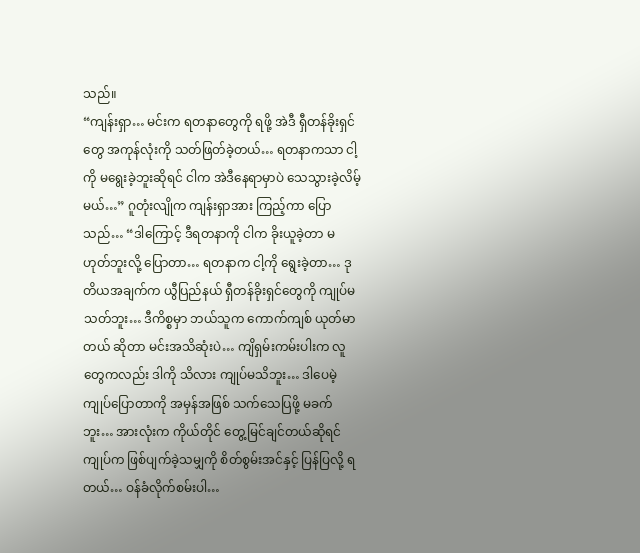သည်။
“ကျန်းရှာ… မင်းက ရတနာတွေကို ရဖို့ အဲဒီ ရှီတန်ခိုးရှင်တွေ အကုန်လုံးကို သတ်ဖြတ်ခဲ့တယ်… ရတနာကသာ ငါ့ကို မရွေးခဲ့ဘူးဆိုရင် ငါက အဲဒီနေရာမှာပဲ သေသွားခဲ့လိမ့်မယ်…” ဂူတုံးလျိုက ကျန်းရှာအား ကြည့်ကာ ပြောသည်… “ဒါကြောင့် ဒီရတနာကို ငါက ခိုးယူခဲ့တာ မဟုတ်ဘူးလို့ ပြောတာ… ရတနာက ငါ့ကို ရွေးခဲ့တာ… ဒုတိယအချက်က ယွီပြည်နယ် ရှီတန်ခိုးရှင်တွေကို ကျုပ်မသတ်ဘူး… ဒီကိစ္စမှာ ဘယ်သူက ကောက်ကျစ် ယုတ်မာတယ် ဆိုတာ မင်းအသိဆုံးပဲ… ကျိရှမ်းကမ်းပါးက လူတွေကလည်း ဒါကို သိလား ကျုပ်မသိဘူး… ဒါပေမဲ့ ကျုပ်ပြောတာကို အမှန်အဖြစ် သက်သေပြဖို့ မခက်ဘူး… အားလုံးက ကိုယ်တိုင် တွေ့မြင်ချင်တယ်ဆိုရင် ကျုပ်က ဖြစ်ပျက်ခဲ့သမျှကို စိတ်စွမ်းအင်နှင့် ပြန်ပြလို့ ရတယ်… ဝန်ခံလိုက်စမ်းပါ…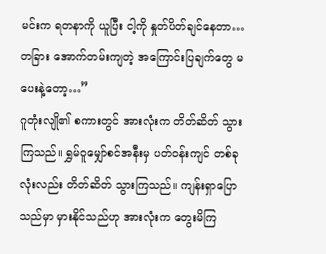မင်းက ရတနာကို ယူပြီး ငါ့ကို နှုတ်ပိတ်ချင်နေတာ… တခြား အောက်တမ်းကျတဲ့ အကြောင်းပြချက်တွေ မပေးနဲ့တော့…”
ဂူတုံးလျို၏ စကားတွင် အားလုံးက တိတ်ဆိတ် သွားကြသည်။ ရွှမ်ဝူမျှော်စင်အနီးမှ ပတ်ဝန်းကျင် တစ်ခုလုံးလည်း တိတ်ဆိတ် သွားကြသည်။ ကျန်းရှာပြောသည်မှာ မှားနိုင်သည်ဟု အားလုံးက တွေးမိကြ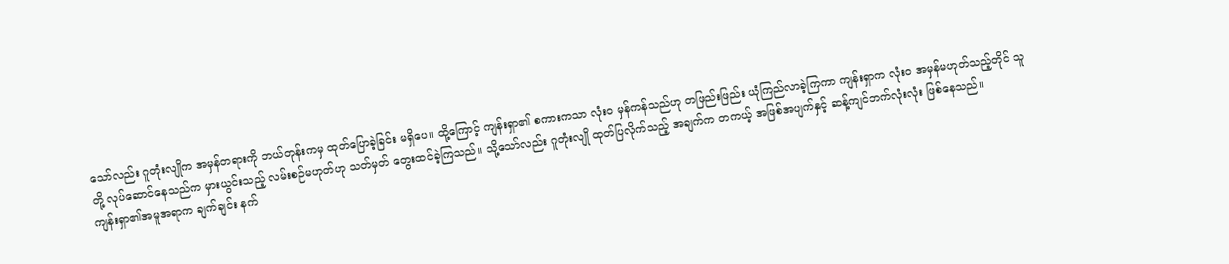သော်လည်း ဂူတုံးလျိုက အမှန်တရားကို ဘယ်တုန်းကမှ ထုတ်ပြောခဲ့ခြင်း မရှိပေ။ ထို့ကြောင့် ကျန်းရှာ၏ စကားကသာ လုံးဝ မှန်ကန်သည်ဟု တဖြည်းဖြည်း ယုံကြည်လာခဲ့ကြကာ ကျန်းရှာက လုံးဝ အမှန်မဟုတ်သည့်တိုင် သူတို့ လုပ်ဆောင်နေသည်က မှားယွင်းသည့် လမ်းစဉ်မဟုတ်ဟု သတ်မှတ် တွေးထင်ခဲ့ကြသည်။ သို့သော်လည်း ဂူတုံးလျို ထုတ်ပြလိုက်သည့် အချက်က တကယ့် အဖြစ်အပျက်နှင့် ဆန့်ကျင်ဘက်လုံးလုံး ဖြစ်နေသည်။
ကျန်းရှာ၏အမူအရာက ချက်ချင်း နက်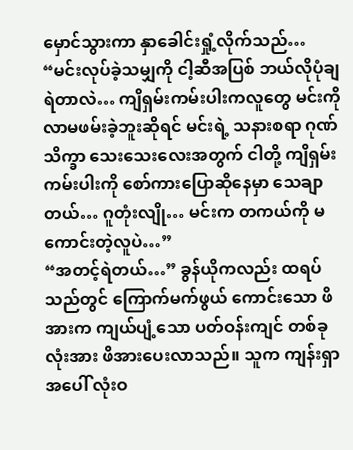မှောင်သွားကာ နှာခေါင်းရှုံ့လိုက်သည်… “မင်းလုပ်ခဲ့သမျှကို ငါ့ဆီအပြစ် ဘယ်လိုပုံချရဲတာလဲ… ကျိရှမ်းကမ်းပါးကလူတွေ မင်းကို လာမဖမ်းခဲ့ဘူးဆိုရင် မင်းရဲ့ သနားစရာ ဂုဏ်သိက္ခာ သေးသေးလေးအတွက် ငါတို့ ကျိရှမ်းကမ်းပါးကို စော်ကားပြောဆိုနေမှာ သေချာတယ်… ဂူတုံးလျို… မင်းက တကယ်ကို မကောင်းတဲ့လူပဲ…”
“အတင့်ရဲတယ်…” ခွန်ယိုကလည်း ထရပ်သည်တွင် ကြောက်မက်ဖွယ် ကောင်းသော ဖိအားက ကျယ်ပျံ့သော ပတ်ဝန်းကျင် တစ်ခုလုံးအား ဖိအားပေးလာသည်။ သူက ကျန်းရှာအပေါ် လုံးဝ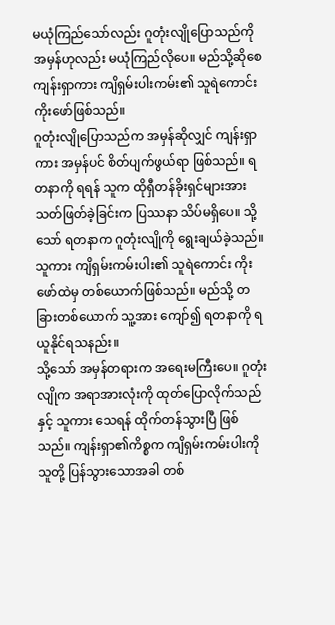မယုံကြည်သော်လည်း ဂူတုံးလျိုပြောသည်ကို အမှန်ဟုလည်း မယုံကြည်လိုပေ။ မည်သို့ဆိုစေ ကျန်းရှာကား ကျိရှမ်းပါးကမ်း၏ သူရဲကောင်း ကိုးဖော်ဖြစ်သည်။
ဂူတုံးလျိုပြောသည်က အမှန်ဆိုလျှင် ကျန်းရှာကား အမှန်ပင် စိတ်ပျက်ဖွယ်ရာ ဖြစ်သည်။ ရတနာကို ရရန် သူက ထိုရှီတန်ခိုးရှင်များအား သတ်ဖြတ်ခဲ့ခြင်းက ပြဿနာ သိပ်မရှိပေ။ သို့သော် ရတနာက ဂူတုံးလျိုကို ရွေးချယ်ခဲ့သည်။ သူကား ကျိရှမ်းကမ်းပါး၏ သူရဲကောင်း ကိုးဖော်ထဲမှ တစ်ယောက်ဖြစ်သည်။ မည်သို့ တခြားတစ်ယောက် သူ့အား ကျော်၍ ရတနာကို ရယူနိုင်ရသနည်း။
သို့သော် အမှန်တရားက အရေးမကြီးပေ။ ဂူတုံးလျိုက အရာအားလုံးကို ထုတ်ပြောလိုက်သည်နှင့် သူကား သေရန် ထိုက်တန်သွားပြီ ဖြစ်သည်။ ကျန်းရှာ၏ကိစ္စက ကျိရှမ်းကမ်းပါးကို သူတို့ ပြန်သွားသောအခါ တစ်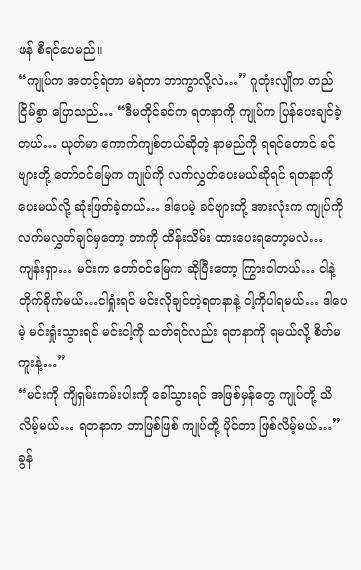ဖန် စီရင်ပေမည်။
“ကျုပ်က အတင့်ရဲတာ မရဲတာ ဘာကွာလို့လဲ…” ဂူတုံးလျိုက တည်ငြိမ်စွာ ပြောသည်… “ဒီမတိုင်ခင်က ရတနာကို ကျုပ်က ပြန်ပေးချင်ခဲ့တယ်… ယုတ်မာ ကောက်ကျစ်တယ်ဆိုတဲ့ နာမည်ကို ရရင်တောင် ခင်ဗျားတို့ တော်ဝင်မြေက ကျုပ်ကို လက်လွှတ်ပေးမယ်ဆိုရင် ရတနာကို ပေးမယ်လို့ ဆုံးဖြတ်ခဲ့တယ်… ဒါပေမဲ့ ခင်ဗျားတို့ အားလုံးက ကျုပ်ကို လက်မလွှတ်ချင်မှတော့ ဘာကို ထိန်းသိမ်း ထားပေးရတော့မလဲ… ကျန်းရှာ… မင်းက တော်ဝင်မြေက ဆိုပြီးတော့ ကြွားဝါတယ်… ငါနဲ့တိုက်ခိုက်မယ်…ငါရှုံးရင် မင်းလိုချင်တဲ့ရတနာနဲ့ ငါ့ကိုပါရမယ်… ဒါပေမဲ့ မင်းရှုံးသွားရင် မင်းငါ့ကို သတ်ရင်လည်း ရတနာကို ရမယ်လို့ စိတ်မကူးနဲ့…”
“မင်းကို ကျိရှမ်းကမ်းပါးကို ခေါ်သွားရင် အဖြစ်မှန်တွေ ကျုပ်တို့ သိလိမ့်မယ်… ရတနာက ဘာဖြစ်ဖြစ် ကျုပ်တို့ ပိုင်တာ ဖြစ်လိမ့်မယ်…” ခွန်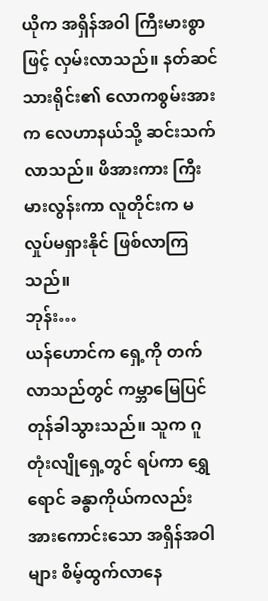ယိုက အရှိန်အဝါ ကြီးမားစွာဖြင့် လှမ်းလာသည်။ နတ်ဆင်သားရိုင်း၏ လောကစွမ်းအားက လေဟာနယ်သို့ ဆင်းသက်လာသည်။ ဖိအားကား ကြီးမားလွန်းကာ လူတိုင်းက မလှုပ်မရှားနိုင် ဖြစ်လာကြသည်။
ဘုန်း…
ယန်ဟောင်က ရှေ့ကို တက်လာသည်တွင် ကမ္ဘာမြေပြင် တုန်ခါသွားသည်။ သူက ဂူတုံးလျိုရှေ့တွင် ရပ်ကာ ရွှေရောင် ခန္ဓာကိုယ်ကလည်း အားကောင်းသော အရှိန်အဝါများ စိမ့်ထွက်လာနေ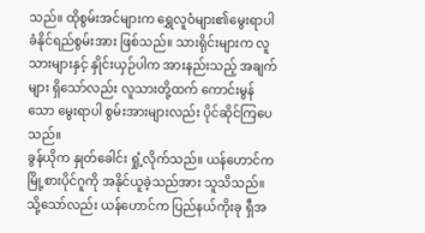သည်။ ထိုစွမ်းအင်များက ရွှေလူဝံများ၏မွေးရာပါ ခံနိုင်ရည်စွမ်းအား ဖြစ်သည်။ သားရိုင်းများက လူသားများနှင့် နှိုင်းယှဉ်ပါက အားနည်းသည့် အချက်များ ရှိသော်လည်း လူသားတို့ထက် ကောင်းမွန်သော မွေးရာပါ စွမ်းအားများလည်း ပိုင်ဆိုင်ကြပေသည်။
ခွန်ယိုက နှုတ်ခေါင်း ရှုံ့လိုက်သည်။ ယန်ဟောင်က မြို့စားပိုင်ဂူကို အနိုင်ယူခဲ့သည်အား သူသိသည်။ သို့သော်လည်း ယန်ဟောင်က ပြည်နယ်ကိုးခု ရှီအ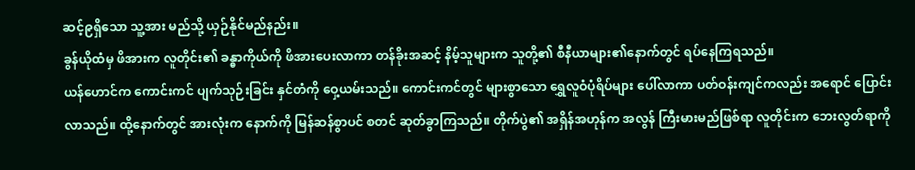ဆင့်၉ရှိသော သူ့အား မည်သို့ ယှဉ်နိုင်မည်နည်း။
ခွန်ယိုထံမှ ဖိအားက လူတိုင်း၏ ခန္ဓာကိုယ်ကို ဖိအားပေးလာကာ တန်ခိုးအဆင့် နိမ့်သူများက သူတို့၏ စီနီယာများ၏နောက်တွင် ရပ်နေကြရသည်။
ယန်ဟောင်က ကောင်းကင် ပျက်သုဉ်းခြင်း နှင်တံကို ဝှေ့ယမ်းသည်။ ကောင်းကင်တွင် များစွာသော ရွှေလူဝံပုံရိပ်များ ပေါ်လာကာ ပတ်ဝန်းကျင်ကလည်း အရောင် ပြောင်းလာသည်။ ထို့နောက်တွင် အားလုံးက နောက်ကို မြန်ဆန်စွာပင် စတင် ဆုတ်ခွာကြသည်။ တိုက်ပွဲ၏ အရှိန်အဟုန်က အလွန် ကြီးမားမည်ဖြစ်ရာ လူတိုင်းက ဘေးလွတ်ရာကို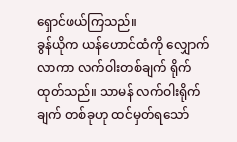ရှောင်ဖယ်ကြသည်။
ခွန်ယိုက ယန်ဟောင်ထံကို လျှောက်လာကာ လက်ဝါးတစ်ချက် ရိုက်ထုတ်သည်။ သာမန် လက်ဝါးရိုက်ချက် တစ်ခုဟု ထင်မှတ်ရသော်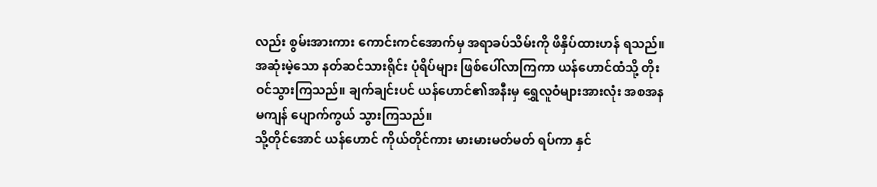လည်း စွမ်းအားကား ကောင်းကင်အောက်မှ အရာခပ်သိမ်းကို ဖိနှိပ်ထားဟန် ရသည်။ အဆုံးမဲ့သော နတ်ဆင်သားရိုင်း ပုံရိပ်များ ဖြစ်ပေါ်လာကြကာ ယန်ဟောင်ထံသို့ တိုးဝင်သွားကြသည်။ ချက်ချင်းပင် ယန်ဟောင်၏အနီးမှ ရွှေလူဝံများအားလုံး အစအနမကျန် ပျောက်ကွယ် သွားကြသည်။
သို့တိုင်အောင် ယန်ဟောင် ကိုယ်တိုင်ကား မားမားမတ်မတ် ရပ်ကာ နှင်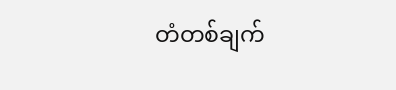တံတစ်ချက်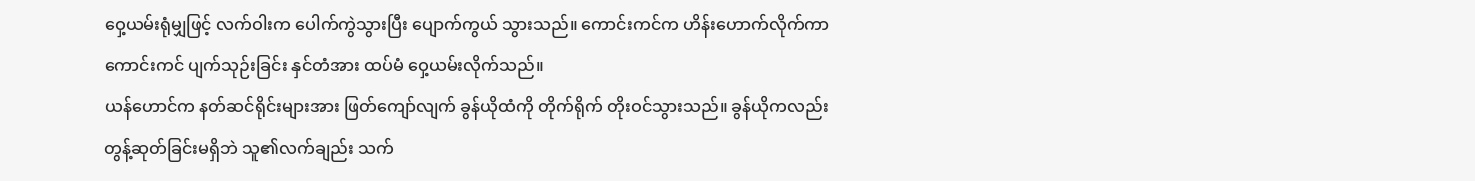ဝှေ့ယမ်းရုံမျှဖြင့် လက်ဝါးက ပေါက်ကွဲသွားပြီး ပျောက်ကွယ် သွားသည်။ ကောင်းကင်က ဟိန်းဟောက်လိုက်ကာ ကောင်းကင် ပျက်သုဉ်းခြင်း နှင်တံအား ထပ်မံ ဝှေ့ယမ်းလိုက်သည်။
ယန်ဟောင်က နတ်ဆင်ရိုင်းများအား ဖြတ်ကျော်လျက် ခွန်ယိုထံကို တိုက်ရိုက် တိုးဝင်သွားသည်။ ခွန်ယိုကလည်း တွန့်ဆုတ်ခြင်းမရှိဘဲ သူ၏လက်ချည်း သက်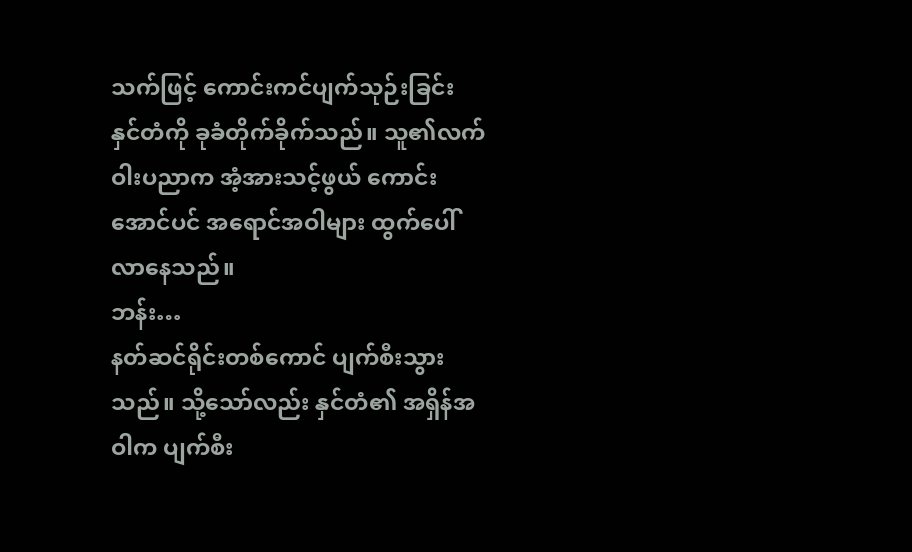သက်ဖြင့် ကောင်းကင်ပျက်သုဉ်းခြင်း နှင်တံကို ခုခံတိုက်ခိုက်သည်။ သူ၏လက်ဝါးပညာက အံ့အားသင့်ဖွယ် ကောင်းအောင်ပင် အရောင်အဝါများ ထွက်ပေါ်လာနေသည်။
ဘန်း…
နတ်ဆင်ရိုင်းတစ်ကောင် ပျက်စီးသွားသည်။ သို့သော်လည်း နှင်တံ၏ အရှိန်အဝါက ပျက်စီး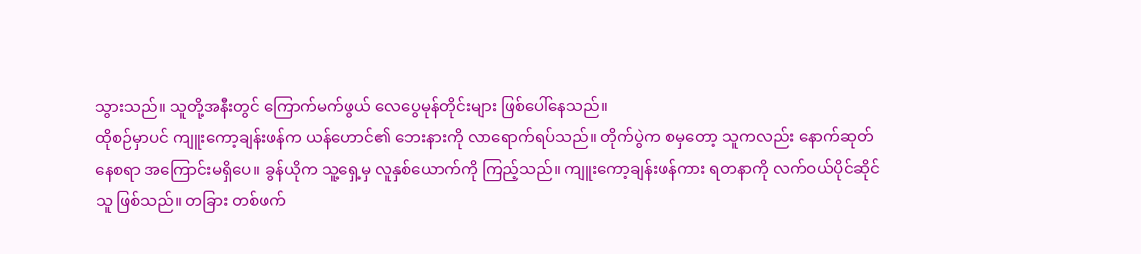သွားသည်။ သူတို့အနီးတွင် ကြောက်မက်ဖွယ် လေပွေမုန်တိုင်းများ ဖြစ်ပေါ်နေသည်။
ထိုစဉ်မှာပင် ကျူးကော့ချန်းဖန်က ယန်ဟောင်၏ ဘေးနားကို လာရောက်ရပ်သည်။ တိုက်ပွဲက စမှတော့ သူကလည်း နောက်ဆုတ်နေစရာ အကြောင်းမရှိပေ။ ခွန်ယိုက သူ့ရှေ့မှ လူနှစ်ယောက်ကို ကြည့်သည်။ ကျူးကော့ချန်းဖန်ကား ရတနာကို လက်ဝယ်ပိုင်ဆိုင်သူ ဖြစ်သည်။ တခြား တစ်ဖက်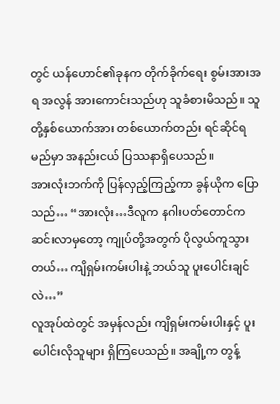တွင် ယန်ဟောင်၏ခုနက တိုက်ခိုက်ရေး စွမ်းအားအရ အလွန် အားကောင်းသည်ဟု သူခံစားမိသည်။ သူတို့နှစ်ယောက်အား တစ်ယောက်တည်း ရင်ဆိုင်ရမည်မှာ အနည်းငယ် ပြဿနာရှိပေသည်။
အားလုံးဘက်ကို ပြန်လှည့်ကြည့်ကာ ခွန်ယိုက ပြောသည်… “အားလုံး…ဒီလူက နဂါးပတ်တောင်က ဆင်းလာမှတော့ ကျုပ်တို့အတွက် ပိုလွယ်ကူသွားတယ်… ကျိရှမ်းကမ်းပါးနဲ့ ဘယ်သူ ပူးပေါင်းချင်လဲ…”
လူအုပ်ထဲတွင် အမှန်လည်း ကျိရှမ်းကမ်းပါးနှင့် ပူးပေါင်းလိုသူများ ရှိကြပေသည်။ အချို့က တွန့်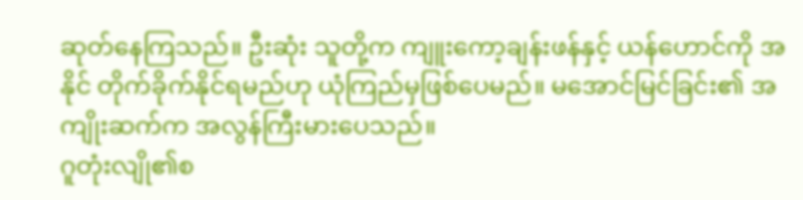ဆုတ်နေကြသည်။ ဦးဆုံး သူတို့က ကျူးကော့ချန်းဖန်နှင့် ယန်ဟောင်ကို အနိုင် တိုက်ခိုက်နိုင်ရမည်ဟု ယုံကြည်မှဖြစ်ပေမည်။ မအောင်မြင်ခြင်း၏ အကျိုးဆက်က အလွန်ကြီးမားပေသည်။
ဂူတုံးလျို၏စ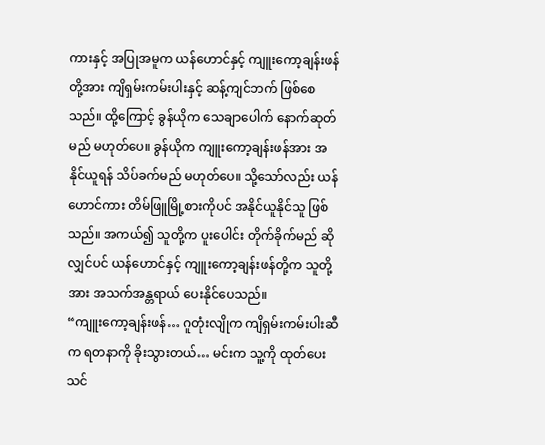ကားနှင့် အပြုအမူက ယန်ဟောင်နှင့် ကျူးကော့ချန်းဖန်တို့အား ကျိရှမ်းကမ်းပါးနှင့် ဆန့်ကျင်ဘက် ဖြစ်စေသည်။ ထို့ကြောင့် ခွန်ယိုက သေချာပေါက် နောက်ဆုတ်မည် မဟုတ်ပေ။ ခွန်ယိုက ကျူးကော့ချန်းဖန်အား အနိုင်ယူရန် သိပ်ခက်မည် မဟုတ်ပေ။ သို့သော်လည်း ယန်ဟောင်ကား တိမ်ဖြူမြို့စားကိုပင် အနိုင်ယူနိုင်သူ ဖြစ်သည်။ အကယ်၍ သူတို့က ပူးပေါင်း တိုက်ခိုက်မည် ဆိုလျှင်ပင် ယန်ဟောင်နှင့် ကျူးကော့ချန်းဖန်တို့က သူတို့အား အသက်အန္တရာယ် ပေးနိုင်ပေသည်။
“ကျူးကော့ချန်းဖန်… ဂူတုံးလျိုက ကျိရှမ်းကမ်းပါးဆီက ရတနာကို ခိုးသွားတယ်… မင်းက သူ့ကို ထုတ်ပေးသင်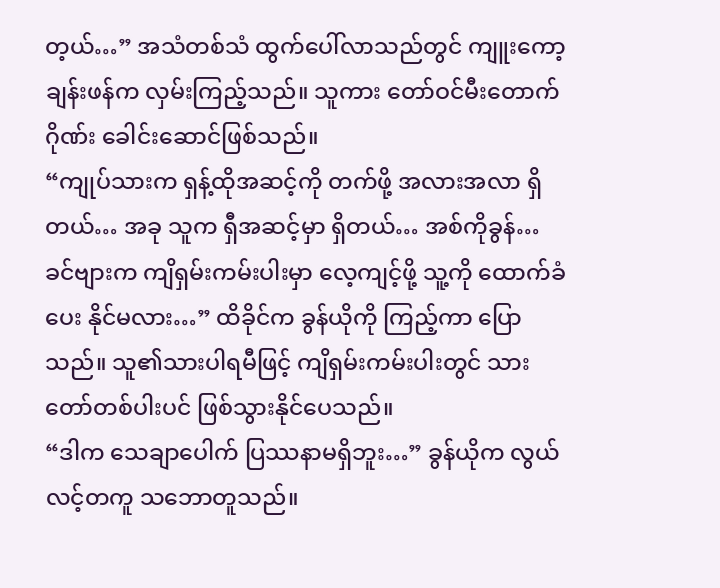တ့ယ်…” အသံတစ်သံ ထွက်ပေါ်လာသည်တွင် ကျူးကော့ချန်းဖန်က လှမ်းကြည့်သည်။ သူကား တော်ဝင်မီးတောက်ဂိုဏ်း ခေါင်းဆောင်ဖြစ်သည်။
“ကျုပ်သားက ရှန့်ထိုအဆင့်ကို တက်ဖို့ အလားအလာ ရှိတယ်… အခု သူက ရှီအဆင့်မှာ ရှိတယ်… အစ်ကိုခွန်… ခင်ဗျားက ကျိရှမ်းကမ်းပါးမှာ လေ့ကျင့်ဖို့ သူ့ကို ထောက်ခံပေး နိုင်မလား…” ထိခိုင်က ခွန်ယိုကို ကြည့်ကာ ပြောသည်။ သူ၏သားပါရမီဖြင့် ကျိရှမ်းကမ်းပါးတွင် သားတော်တစ်ပါးပင် ဖြစ်သွားနိုင်ပေသည်။
“ဒါက သေချာပေါက် ပြဿနာမရှိဘူး…” ခွန်ယိုက လွယ်လင့်တကူ သဘောတူသည်။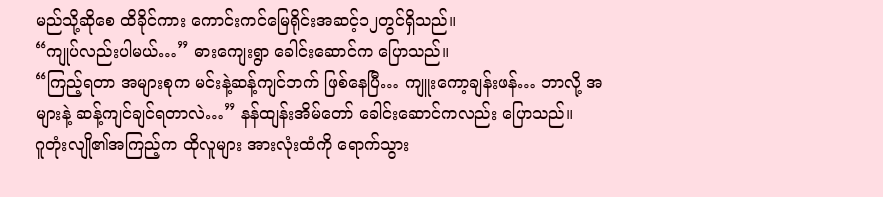မည်သို့ဆိုစေ ထိခိုင်ကား ကောင်းကင်မြေရိုင်းအဆင့်၁၂တွင်ရှိသည်။
“ကျုပ်လည်းပါမယ်…” ဓားကျေးရွာ ခေါင်းဆောင်က ပြောသည်။
“ကြည့်ရတာ အများစုက မင်းနဲ့ဆန့်ကျင်ဘက် ဖြစ်နေပြီ… ကျူးကော့ချန်းဖန်… ဘာလို့ အများနဲ့ ဆန့်ကျင်ချင်ရတာလဲ…” နန်ထျန်းအိမ်တော် ခေါင်းဆောင်ကလည်း ပြောသည်။
ဂူတုံးလျို၏အကြည့်က ထိုလူများ အားလုံးထံကို ရောက်သွား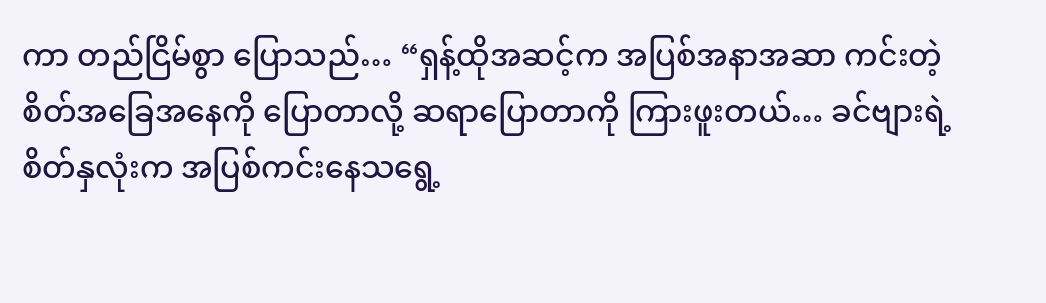ကာ တည်ငြိမ်စွာ ပြောသည်… “ရှန့်ထိုအဆင့်က အပြစ်အနာအဆာ ကင်းတဲ့ စိတ်အခြေအနေကို ပြောတာလို့ ဆရာပြောတာကို ကြားဖူးတယ်… ခင်ဗျားရဲ့စိတ်နှလုံးက အပြစ်ကင်းနေသရွေ့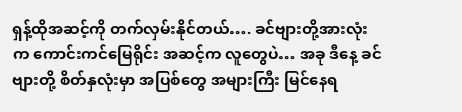ရှန့်ထိုအဆင့်ကို တက်လှမ်းနိုင်တယ်…. ခင်ဗျားတို့အားလုံးက ကောင်းကင်မြေရိုင်း အဆင့်က လူတွေပဲ… အခု ဒီနေ့ ခင်ဗျားတို့ စိတ်နှလုံးမှာ အပြစ်တွေ အများကြီး မြင်နေရ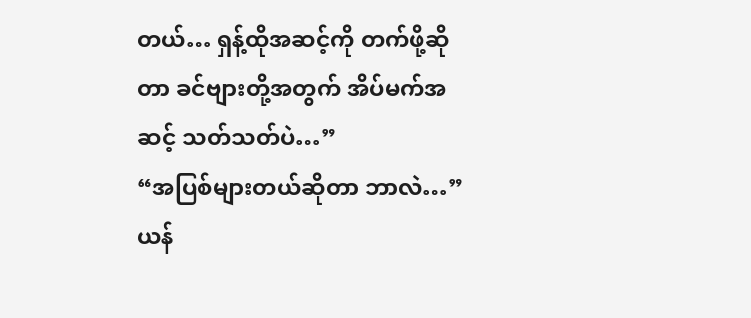တယ်… ရှန့်ထိုအဆင့်ကို တက်ဖို့ဆိုတာ ခင်ဗျားတို့အတွက် အိပ်မက်အဆင့် သတ်သတ်ပဲ…”
“အပြစ်များတယ်ဆိုတာ ဘာလဲ…” ယန်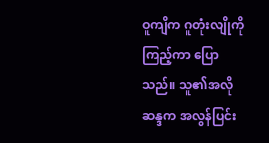ဝူကျိက ဂူတုံးလျိုကို ကြည့်ကာ ပြောသည်။ သူ၏အလိုဆန္ဒက အလွန်ပြင်း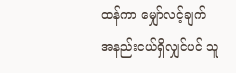ထန်ကာ မျှော်လင့်ချက် အနည်းငယ်ရှိလျှင်ပင် သူ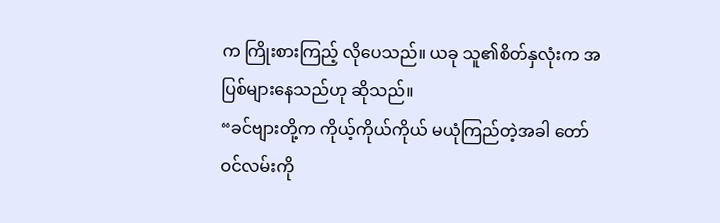က ကြိုးစားကြည့် လိုပေသည်။ ယခု သူ၏စိတ်နှလုံးက အပြစ်များနေသည်ဟု ဆိုသည်။
“ခင်ဗျားတို့က ကိုယ့်ကိုယ်ကိုယ် မယုံကြည်တဲ့အခါ တော်ဝင်လမ်းကို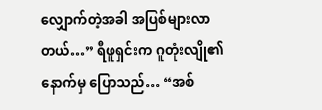လျှောက်တဲ့အခါ အပြစ်များလာတယ်…” ရီဖူရှင်းက ဂူတုံးလျို၏ နောက်မှ ပြောသည်… “အစ်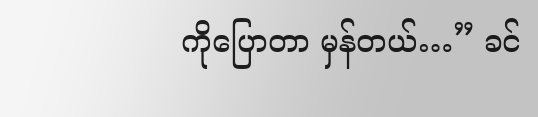ကိုပြောတာ မှန်တယ်…” ခင်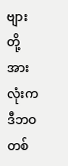ဗျားတို့ အားလုံးက ဒီဘဝ တစ်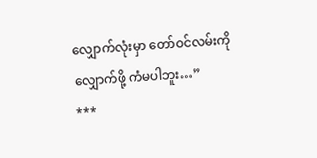လျှောက်လုံးမှာ တော်ဝင်လမ်းကို လျှောက်ဖို့ ကံမပါဘူး…”
***